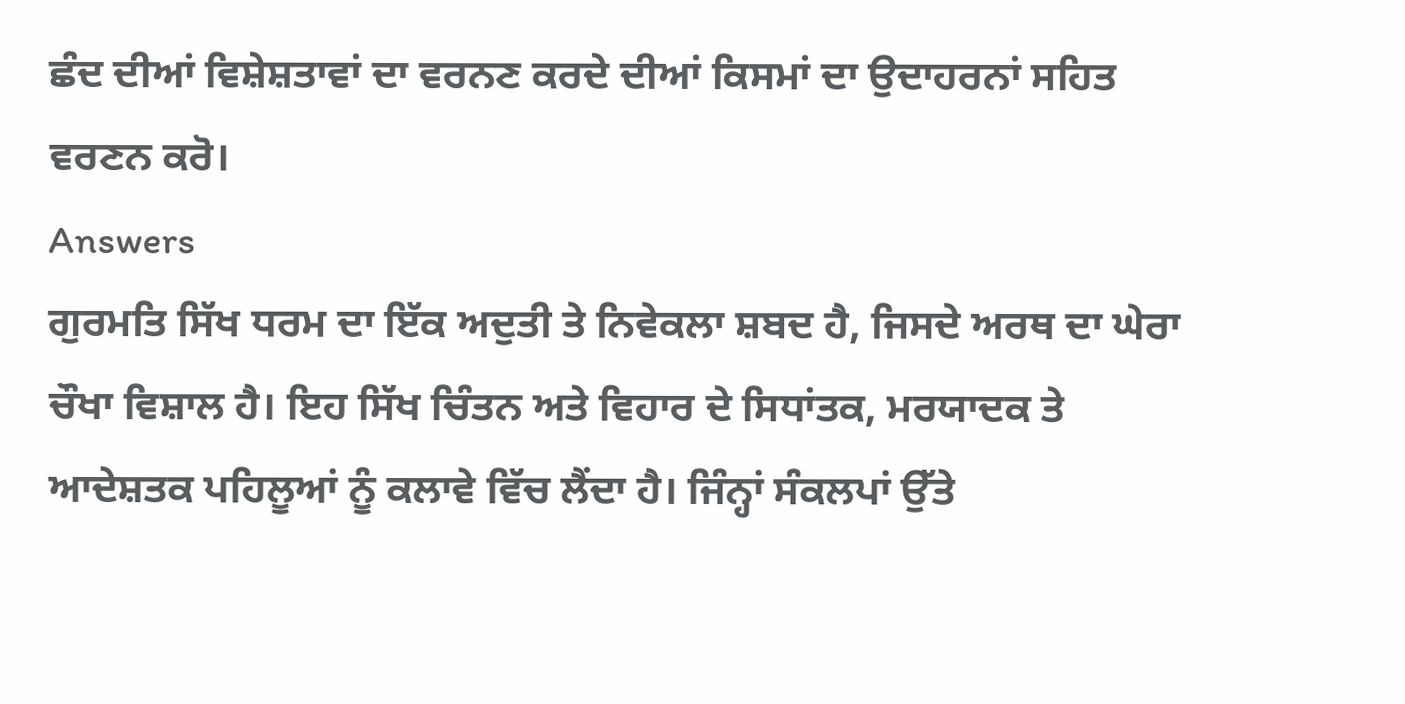ਛੰਦ ਦੀਆਂ ਵਿਸ਼ੇਸ਼ਤਾਵਾਂ ਦਾ ਵਰਨਣ ਕਰਦੇ ਦੀਆਂ ਕਿਸਮਾਂ ਦਾ ਉਦਾਹਰਨਾਂ ਸਹਿਤ ਵਰਣਨ ਕਰੋ।
Answers
ਗੁਰਮਤਿ ਸਿੱਖ ਧਰਮ ਦਾ ਇੱਕ ਅਦੁਤੀ ਤੇ ਨਿਵੇਕਲਾ ਸ਼ਬਦ ਹੈ, ਜਿਸਦੇ ਅਰਥ ਦਾ ਘੇਰਾ ਚੌਖਾ ਵਿਸ਼ਾਲ ਹੈ। ਇਹ ਸਿੱਖ ਚਿੰਤਨ ਅਤੇ ਵਿਹਾਰ ਦੇ ਸਿਧਾਂਤਕ, ਮਰਯਾਦਕ ਤੇ ਆਦੇਸ਼ਤਕ ਪਹਿਲੂਆਂ ਨੂੰ ਕਲਾਵੇ ਵਿੱਚ ਲੈਂਦਾ ਹੈ। ਜਿੰਨ੍ਹਾਂ ਸੰਕਲਪਾਂ ਉੱਤੇ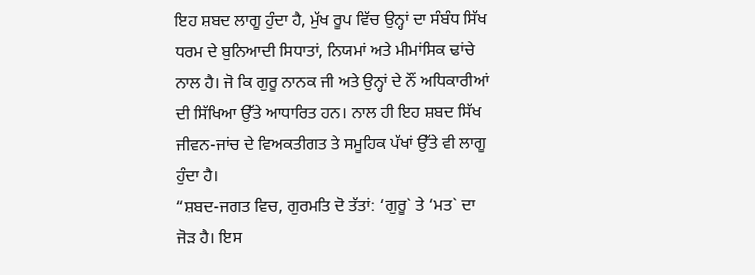ਇਹ ਸ਼ਬਦ ਲਾਗੂ ਹੁੰਦਾ ਹੈ, ਮੁੱਖ ਰੂਪ ਵਿੱਚ ਉਨ੍ਹਾਂ ਦਾ ਸੰਬੰਧ ਸਿੱਖ ਧਰਮ ਦੇ ਬੁਨਿਆਦੀ ਸਿਧਾਤਾਂ, ਨਿਯਮਾਂ ਅਤੇ ਮੀਮਾਂਸਿਕ ਢਾਂਚੇ ਨਾਲ ਹੈ। ਜੋ ਕਿ ਗੁਰੂ ਨਾਨਕ ਜੀ ਅਤੇ ਉਨ੍ਹਾਂ ਦੇ ਨੌਂ ਅਧਿਕਾਰੀਆਂ ਦੀ ਸਿੱਖਿਆ ਉੱਤੇ ਆਧਾਰਿਤ ਹਨ। ਨਾਲ ਹੀ ਇਹ ਸ਼ਬਦ ਸਿੱਖ ਜੀਵਨ-ਜਾਂਚ ਦੇ ਵਿਅਕਤੀਗਤ ਤੇ ਸਮੂਹਿਕ ਪੱਖਾਂ ਉੱਤੇ ਵੀ ਲਾਗੂ ਹੁੰਦਾ ਹੈ।
“ਸ਼ਬਦ-ਜਗਤ ਵਿਚ, ਗੁਰਮਤਿ ਦੋ ਤੱਤਾਂ: ‘ਗੁਰੂ` ਤੇ ‘ਮਤ` ਦਾ ਜੋੜ ਹੈ। ਇਸ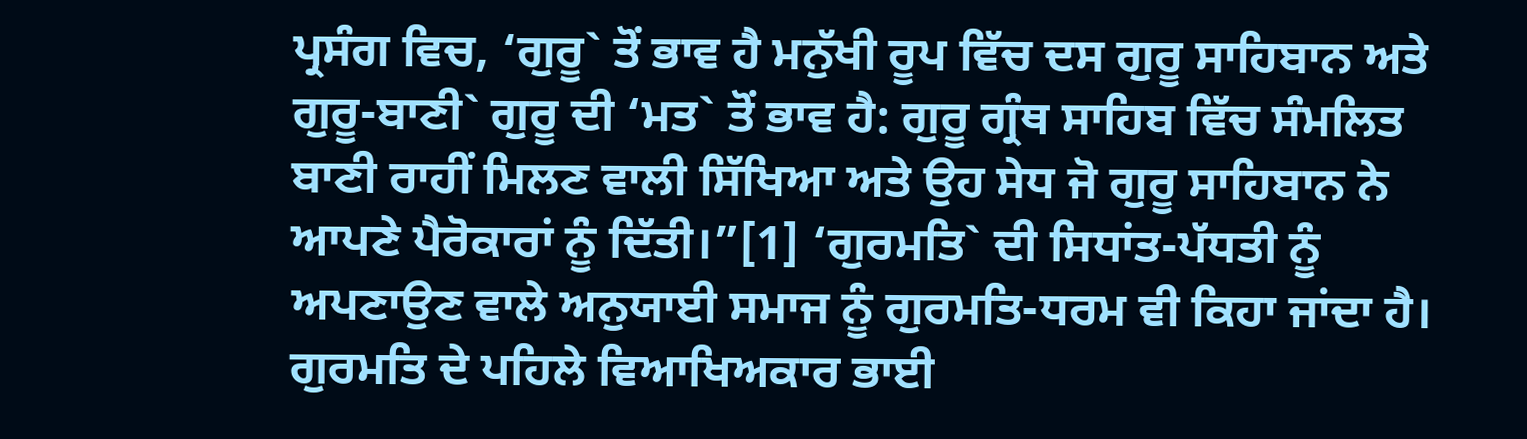ਪ੍ਰਸੰਗ ਵਿਚ, ‘ਗੁਰੂ` ਤੋਂ ਭਾਵ ਹੈ ਮਨੁੱਖੀ ਰੂਪ ਵਿੱਚ ਦਸ ਗੁਰੂ ਸਾਹਿਬਾਨ ਅਤੇ ਗੁਰੂ-ਬਾਣੀ` ਗੁਰੂ ਦੀ ‘ਮਤ` ਤੋਂ ਭਾਵ ਹੈ: ਗੁਰੂ ਗ੍ਰੰਥ ਸਾਹਿਬ ਵਿੱਚ ਸੰਮਲਿਤ ਬਾਣੀ ਰਾਹੀਂ ਮਿਲਣ ਵਾਲੀ ਸਿੱਖਿਆ ਅਤੇ ਉਹ ਸੇਧ ਜੋ ਗੁਰੂ ਸਾਹਿਬਾਨ ਨੇ ਆਪਣੇ ਪੈਰੋਕਾਰਾਂ ਨੂੰ ਦਿੱਤੀ।”[1] ‘ਗੁਰਮਤਿ` ਦੀ ਸਿਧਾਂਤ-ਪੱਧਤੀ ਨੂੰ ਅਪਣਾਉਣ ਵਾਲੇ ਅਨੁਯਾਈ ਸਮਾਜ ਨੂੰ ਗੁਰਮਤਿ-ਧਰਮ ਵੀ ਕਿਹਾ ਜਾਂਦਾ ਹੈ। ਗੁਰਮਤਿ ਦੇ ਪਹਿਲੇ ਵਿਆਖਿਅਕਾਰ ਭਾਈ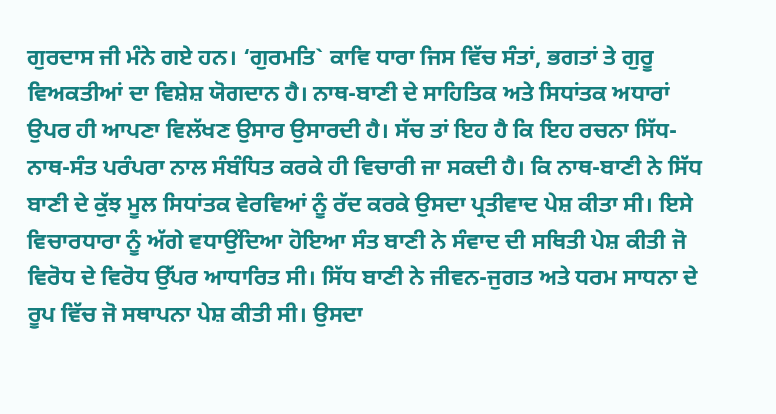ਗੁਰਦਾਸ ਜੀ ਮੰਨੇ ਗਏ ਹਨ। ‘ਗੁਰਮਤਿ` ਕਾਵਿ ਧਾਰਾ ਜਿਸ ਵਿੱਚ ਸੰਤਾਂ, ਭਗਤਾਂ ਤੇ ਗੁਰੂ ਵਿਅਕਤੀਆਂ ਦਾ ਵਿਸ਼ੇਸ਼ ਯੋਗਦਾਨ ਹੈ। ਨਾਥ-ਬਾਣੀ ਦੇ ਸਾਹਿਤਿਕ ਅਤੇ ਸਿਧਾਂਤਕ ਅਧਾਰਾਂ ਉਪਰ ਹੀ ਆਪਣਾ ਵਿਲੱਖਣ ਉਸਾਰ ਉਸਾਰਦੀ ਹੈ। ਸੱਚ ਤਾਂ ਇਹ ਹੈ ਕਿ ਇਹ ਰਚਨਾ ਸਿੱਧ-ਨਾਥ-ਸੰਤ ਪਰੰਪਰਾ ਨਾਲ ਸੰਬੰਧਿਤ ਕਰਕੇ ਹੀ ਵਿਚਾਰੀ ਜਾ ਸਕਦੀ ਹੈ। ਕਿ ਨਾਥ-ਬਾਣੀ ਨੇ ਸਿੱਧ ਬਾਣੀ ਦੇ ਕੁੱਝ ਮੂਲ ਸਿਧਾਂਤਕ ਵੇਰਵਿਆਂ ਨੂੰ ਰੱਦ ਕਰਕੇ ਉਸਦਾ ਪ੍ਰਤੀਵਾਦ ਪੇਸ਼ ਕੀਤਾ ਸੀ। ਇਸੇ ਵਿਚਾਰਧਾਰਾ ਨੂੰ ਅੱਗੇ ਵਧਾਉਂਦਿਆ ਹੋਇਆ ਸੰਤ ਬਾਣੀ ਨੇ ਸੰਵਾਦ ਦੀ ਸਥਿਤੀ ਪੇਸ਼ ਕੀਤੀ ਜੋ ਵਿਰੋਧ ਦੇ ਵਿਰੋਧ ਉੱਪਰ ਆਧਾਰਿਤ ਸੀ। ਸਿੱਧ ਬਾਣੀ ਨੇ ਜੀਵਨ-ਜੁਗਤ ਅਤੇ ਧਰਮ ਸਾਧਨਾ ਦੇ ਰੂਪ ਵਿੱਚ ਜੋ ਸਥਾਪਨਾ ਪੇਸ਼ ਕੀਤੀ ਸੀ। ਉਸਦਾ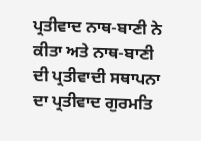ਪ੍ਰਤੀਵਾਦ ਨਾਥ-ਬਾਣੀ ਨੇ ਕੀਤਾ ਅਤੇ ਨਾਥ-ਬਾਣੀ ਦੀ ਪ੍ਰਤੀਵਾਦੀ ਸਥਾਪਨਾ ਦਾ ਪ੍ਰਤੀਵਾਦ ਗੁਰਮਤਿ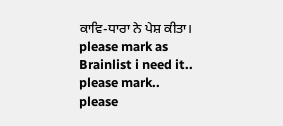ਕਾਵਿ-ਧਾਰਾ ਨੇ ਪੇਸ਼ ਕੀਤਾ।
please mark as Brainlist i need it..
please mark..
please